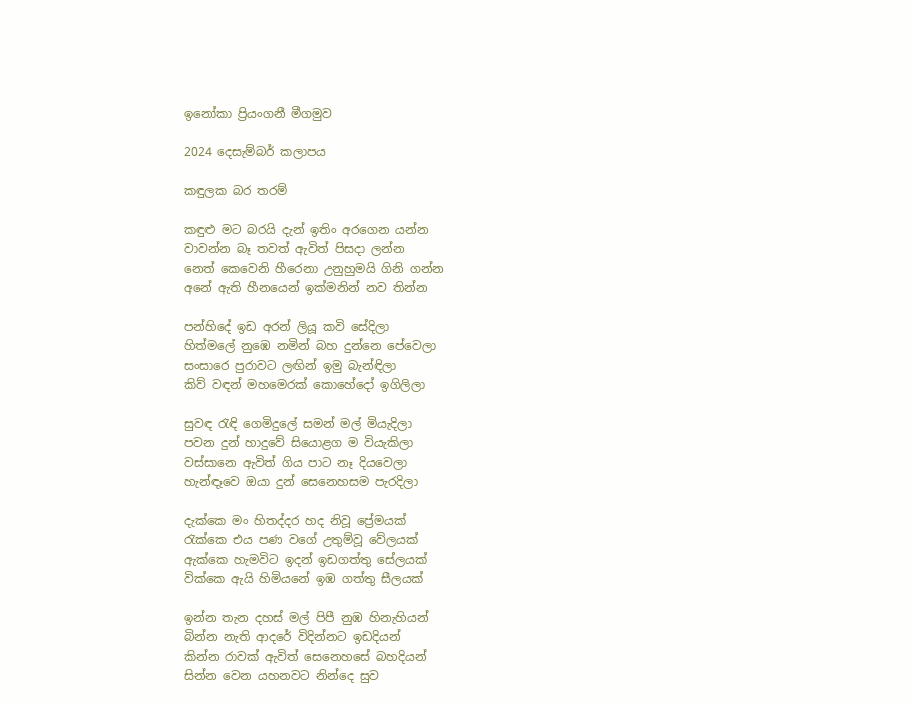ඉනෝකා ප්‍රියංගනී මීගමුව

2024 දෙසැම්බර් කලාපය

කඳුලක බර තරම්

කඳුළු මට බරයි දැන් ඉතිං අරගෙන යන්න
වාවන්න බෑ තවත් ඇවිත් පිසදා ලන්න
නෙත් කෙවෙනි හීරෙනා උනුහුමයි ගිනි ගන්න
අනේ ඇති හීනයෙන් ඉක්මනින් නව තින්න

පන්හිදේ ඉඩ අරන් ලියූ කවි සේදිලා
හිත්මලේ නුඹෙ නමින් බහ දුන්නෙ පේවෙලා
සංසාරෙ පුරාවට ලඟින් ඉමු බැන්ඳිලා
කිව් වඳන් මහමෙරක් කොහේදෝ ඉගිලිලා

සුවඳ රැඳි ගෙමිදුලේ සමන් මල් මියැදිලා
පවන දුන් හාදුවේ සියොළග ම වියැකිලා
වස්සානෙ ඇවිත් ගිය පාට නෑ දියවෙලා
හැන්ඳෑවෙ ඔයා දුන් සෙනෙහසම පැරදිලා

දැක්කෙ මං හිතද්දර හද නිවූ ප්‍රේමයක්
රැක්කෙ එය පණ වගේ උතුම්වූ වේලයක්
ඇක්කෙ හැමවිට ඉදන් ඉඩගත්තු සේලයක්
වික්කෙ ඇයි හිමියනේ ඉඹ ගත්තු සීලයක්

ඉන්න තැන දහස් මල් පිපී නුඹ හිනැහියන්
බින්න නැති ආදරේ විදින්නට ඉඩදියන්
කින්න රාවක් ඇවිත් සෙනෙහසේ බහදියන්
සින්න වෙන යහනවට නින්දෙ සුව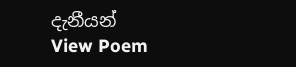දැනීයන්
View Poem